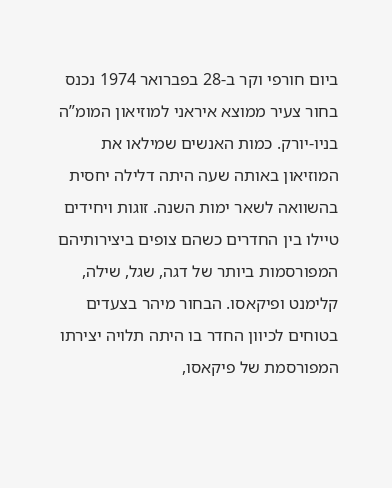ביום חורפי וקר ב-28 בפברואר 1974 נכנס בחור צעיר ממוצא איראני למוזיאון המומ”ה בניו-יורק. כמות האנשים שמילאו את המוזיאון באותה שעה היתה דלילה יחסית בהשוואה לשאר ימות השנה. זוגות ויחידים טיילו בין החדרים כשהם צופים ביצירותיהם המפורסמות ביותר של דגה, שגל, שילה, קלימנט ופיקאסו. הבחור מיהר בצעדים בטוחים לכיוון החדר בו היתה תלויה יצירתו המפורסמת של פיקאסו,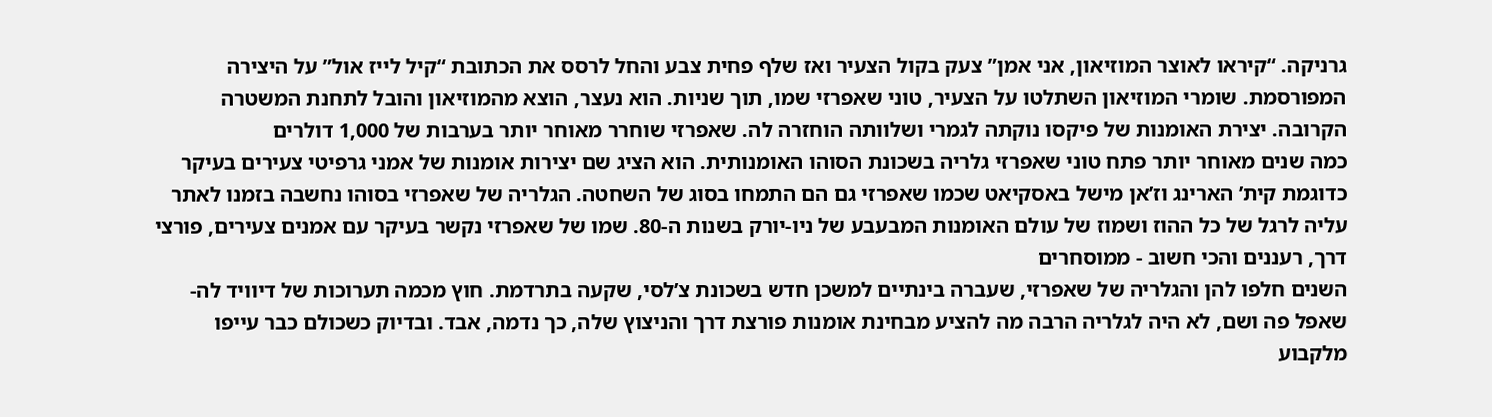גרניקה. “קיראו לאוצר המוזיאון, אני אמן” צעק בקול הצעיר ואז שלף פחית צבע והחל לרסס את הכתובת “קיל לייז אול” על היצירה המפורסמת. שומרי המוזיאון השתלטו על הצעיר, טוני שאפרזי שמו, תוך שניות. הוא נעצר, הוצא מהמוזיאון והובל לתחנת המשטרה הקרובה. יצירת האומנות של פיקסו נוקתה לגמרי ושלוותה הוחזרה לה. שאפרזי שוחרר מאוחר יותר בערבות של 1,000 דולרים
כמה שנים מאוחר יותר פתח טוני שאפרזי גלריה בשכונת הסוהו האומנותית. הוא הציג שם יצירות אומנות של אמני גרפיטי צעירים בעיקר כדוגמת קית’ הארינג וז’אן מישל באסקיאט שכמו שאפרזי גם הם התמחו בסוג של השחטה. הגלריה של שאפרזי בסוהו נחשבה בזמנו לאתר עליה לרגל של כל ההוז ושמוז של עולם האומנות המבעבע של ניו-יורק בשנות ה-80. שמו של שאפרזי נקשר בעיקר עם אמנים צעירים, פורצי דרך, רעננים והכי חשוב - ממוסחרים
השנים חלפו להן והגלריה של שאפרזי, שעברה בינתיים למשכן חדש בשכונת צ’לסי, שקעה בתרדמת. חוץ מכמה תערוכות של דיוויד לה-שאפל פה ושם, לא היה לגלריה הרבה מה להציע מבחינת אומנות פורצת דרך והניצוץ שלה, כך נדמה, אבד. ובדיוק כשכולם כבר עייפו מלקבוע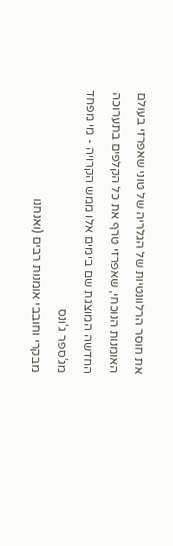את חוסר הרלוונטיות של הגלריה של טוני שאפרזי בעולם האומנות הנוכחי, שאפרזי טרף את כל הקלפים בתערוכה החדשה המוצגת שם בימים אלו ממש הקרויה - מי מפחד מג’ספר ג’ונס
מבקרי וחובבי אומנות רבים (ואנחנו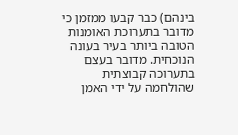בינהם) כבר קבעו ממזמן כי מדובר בתערוכת האומנות הטובה ביותר בעיר בעונה הנוכחית. מדובר בעצם בתערוכה קבוצתית שהולחמה על ידי האמן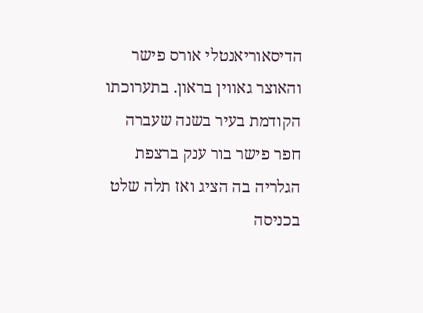הדיסאוריאנטלי אורס פישר והאוצר גאווין בראון. בתערוכתו הקודמת בעיר בשנה שעברה חפר פישר בור ענק ברצפת הגלריה בה הציג ואז תלה שלט בכניסה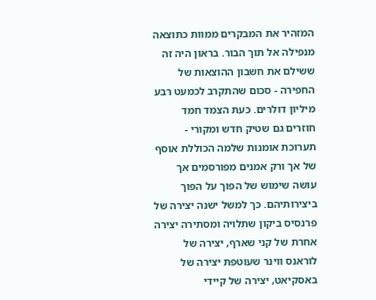המזהיר את המבקרים ממוות כתוצאה מנפילה אל תוך הבור. בראון היה זה ששילם את חשבון ההוצאות של החפירה - סכום שהתקרב לכמעט רבע מיליון דולרים. כעת הצמד חמד חוזרים גם שטיק חדש ומקורי - תערוכת אומנות שלמה הכוללת אוסף של אך ורק אמנים מפורסמים אך עושה שימוש של הפוך על הפוך ביצירותיהם. כך למשל ישנה יצירה של פרנסיס ביקון שתלויה ומסתירה יצירה אחרת של קני שארף, יצירה של לוראנס ווינר שעוטפת יצירה של באסקיאט, יצירה של קיידי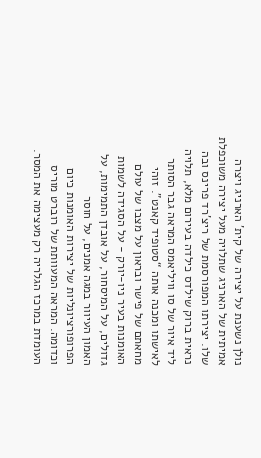נולן נשענת על יצירה של קית’ הארניג ויצרה אמיתית של הארניג שתלויה מעל יצירה משוכפלת שלו. יצירתו המפורסמת של ריצ’רד פרינס ובה נראית ברוק שילדס כילדה בעירום מלא, תלויה ליד איור של סו וויליאמס המראה גבר הסותר לאישתו ומכנה אותה “סטופיד קאנט”. זוהי מחאתם של פישר ובראון על מצבו של עולם האומנות בעיר ניו-יורק - על הסגידה לשמות גדולים, על המיסחור, על אובדן התמימות, על האמון העיוור במגה אמנים, על חוסר הפרופורציונליות של יצירות האומנות כיום וכדומה. המראה המעוותת של רוברט מוריס העומדת במרכז הגלריה רק מעצימה את המסר.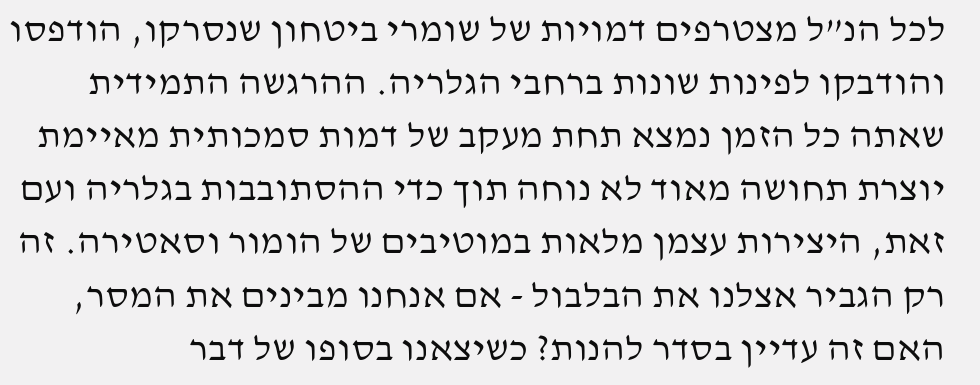לכל הנ”ל מצטרפים דמויות של שומרי ביטחון שנסרקו, הודפסו והודבקו לפינות שונות ברחבי הגלריה. ההרגשה התמידית שאתה כל הזמן נמצא תחת מעקב של דמות סמכותית מאיימת יוצרת תחושה מאוד לא נוחה תוך כדי ההסתובבות בגלריה ועם זאת, היצירות עצמן מלאות במוטיבים של הומור וסאטירה. זה רק הגביר אצלנו את הבלבול - אם אנחנו מבינים את המסר, האם זה עדיין בסדר להנות? כשיצאנו בסופו של דבר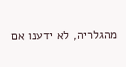מהגלריה, לא ידענו אם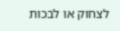לצחוק או לבכות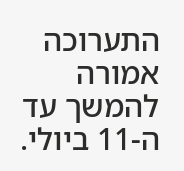התערוכה אמורה להמשך עד ה-11 ביולי.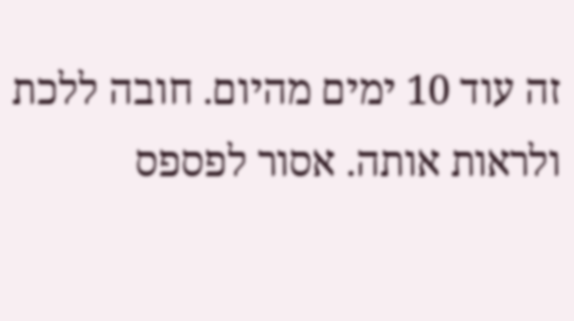זה עוד 10 ימים מהיום. חובה ללכת ולראות אותה. אסור לפספס